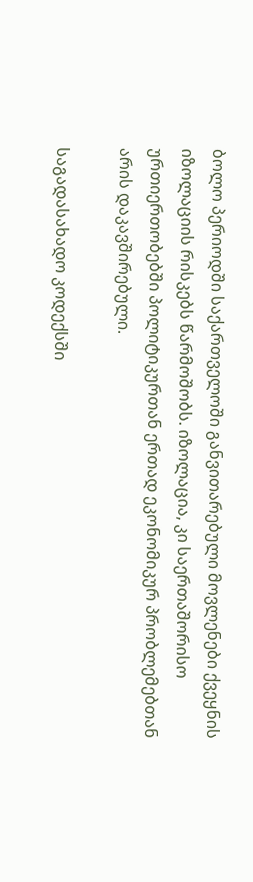ბოლო პერიოდში საქართველოში განვითარებული მოვლენები ქვეყნის იზოლაციის რისკებს წარმოშობს. იზოლაცია, კი საერთაშორისო ურთიერთობებში პოლიტიკურთან ერთად ეკონომიკურ პრობლემებთან არის დაკავშირებული.

საგადასახადო კოდექსში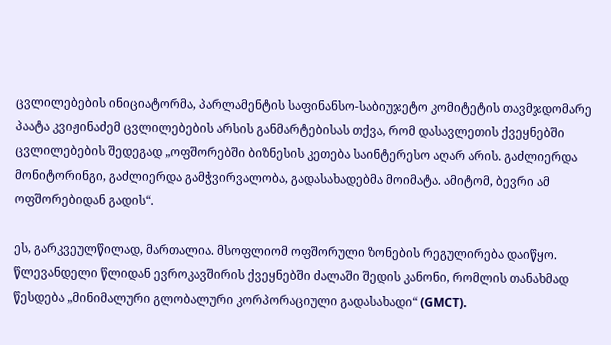ცვლილებების ინიციატორმა, პარლამენტის საფინანსო-საბიუჯეტო კომიტეტის თავმჯდომარე პაატა კვიჟინაძემ ცვლილებების არსის განმარტებისას თქვა, რომ დასავლეთის ქვეყნებში ცვლილებების შედეგად „ოფშორებში ბიზნესის კეთება საინტერესო აღარ არის. გაძლიერდა მონიტორინგი, გაძლიერდა გამჭვირვალობა, გადასახადებმა მოიმატა. ამიტომ, ბევრი ამ ოფშორებიდან გადის“.

ეს, გარკვეულწილად, მართალია. მსოფლიომ ოფშორული ზონების რეგულირება დაიწყო. წლევანდელი წლიდან ევროკავშირის ქვეყნებში ძალაში შედის კანონი, რომლის თანახმად წესდება „მინიმალური გლობალური კორპორაციული გადასახადი“ (GMCT).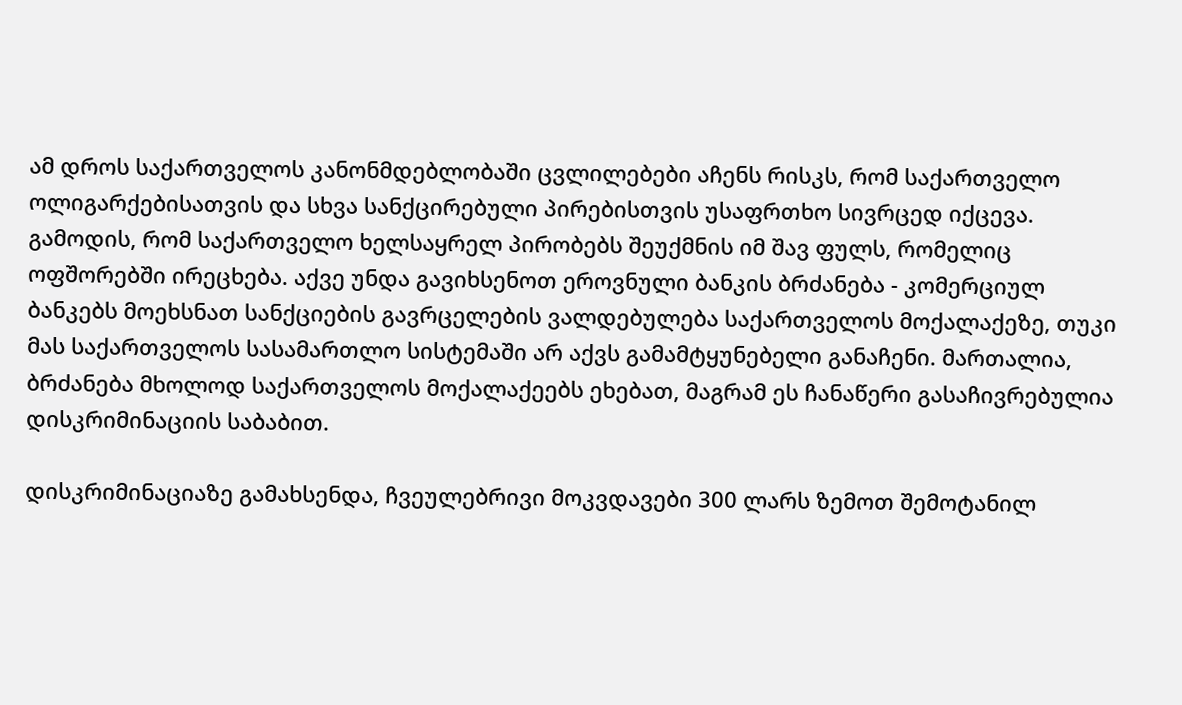ამ დროს საქართველოს კანონმდებლობაში ცვლილებები აჩენს რისკს, რომ საქართველო ოლიგარქებისათვის და სხვა სანქცირებული პირებისთვის უსაფრთხო სივრცედ იქცევა. გამოდის, რომ საქართველო ხელსაყრელ პირობებს შეუქმნის იმ შავ ფულს, რომელიც ოფშორებში ირეცხება. აქვე უნდა გავიხსენოთ ეროვნული ბანკის ბრძანება - კომერციულ ბანკებს მოეხსნათ სანქციების გავრცელების ვალდებულება საქართველოს მოქალაქეზე, თუკი მას საქართველოს სასამართლო სისტემაში არ აქვს გამამტყუნებელი განაჩენი. მართალია, ბრძანება მხოლოდ საქართველოს მოქალაქეებს ეხებათ, მაგრამ ეს ჩანაწერი გასაჩივრებულია დისკრიმინაციის საბაბით.

დისკრიმინაციაზე გამახსენდა, ჩვეულებრივი მოკვდავები 300 ლარს ზემოთ შემოტანილ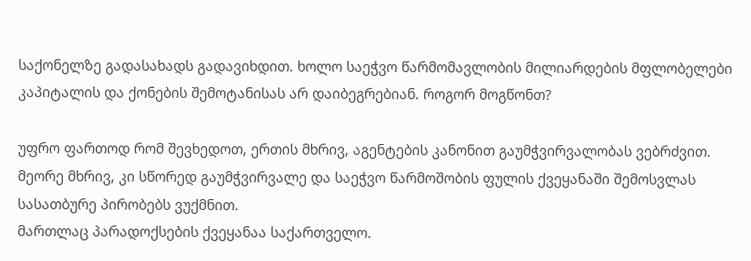საქონელზე გადასახადს გადავიხდით. ხოლო საეჭვო წარმომავლობის მილიარდების მფლობელები კაპიტალის და ქონების შემოტანისას არ დაიბეგრებიან. როგორ მოგწონთ?

უფრო ფართოდ რომ შევხედოთ, ერთის მხრივ, აგენტების კანონით გაუმჭვირვალობას ვებრძვით. მეორე მხრივ, კი სწორედ გაუმჭვირვალე და საეჭვო წარმოშობის ფულის ქვეყანაში შემოსვლას სასათბურე პირობებს ვუქმნით.
მართლაც პარადოქსების ქვეყანაა საქართველო.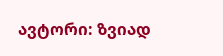ავტორი: ზვიად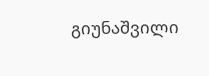გიუნაშვილი